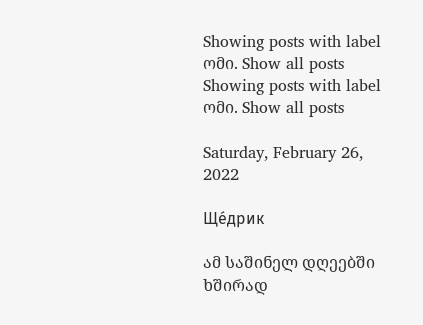Showing posts with label ომი. Show all posts
Showing posts with label ომი. Show all posts

Saturday, February 26, 2022

Ще́дрик

ამ საშინელ დღეებში ხშირად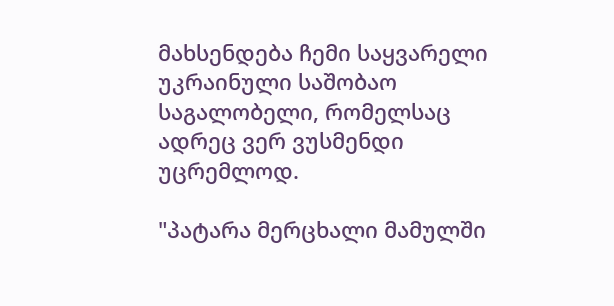მახსენდება ჩემი საყვარელი უკრაინული საშობაო საგალობელი, რომელსაც ადრეც ვერ ვუსმენდი უცრემლოდ.

"პატარა მერცხალი მამულში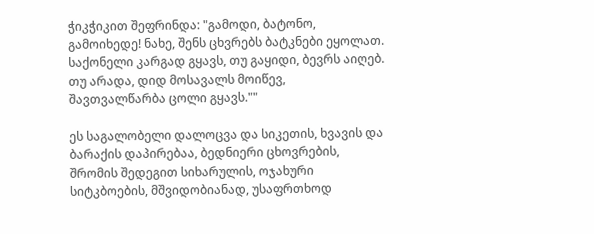ჭიკჭიკით შეფრინდა: "გამოდი, ბატონო, გამოიხედე! ნახე, შენს ცხვრებს ბატკნები ეყოლათ. საქონელი კარგად გყავს, თუ გაყიდი, ბევრს აიღებ. თუ არადა, დიდ მოსავალს მოიწევ, შავთვალწარბა ცოლი გყავს.""

ეს საგალობელი დალოცვა და სიკეთის, ხვავის და ბარაქის დაპირებაა, ბედნიერი ცხოვრების, შრომის შედეგით სიხარულის, ოჯახური სიტკბოების, მშვიდობიანად, უსაფრთხოდ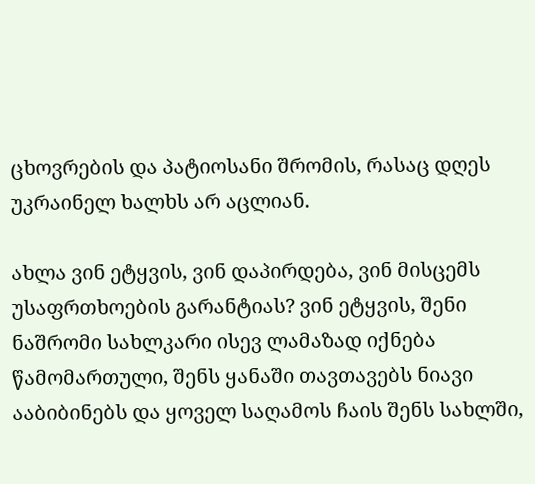ცხოვრების და პატიოსანი შრომის, რასაც დღეს უკრაინელ ხალხს არ აცლიან.

ახლა ვინ ეტყვის, ვინ დაპირდება, ვინ მისცემს უსაფრთხოების გარანტიას? ვინ ეტყვის, შენი ნაშრომი სახლკარი ისევ ლამაზად იქნება წამომართული, შენს ყანაში თავთავებს ნიავი ააბიბინებს და ყოველ საღამოს ჩაის შენს სახლში,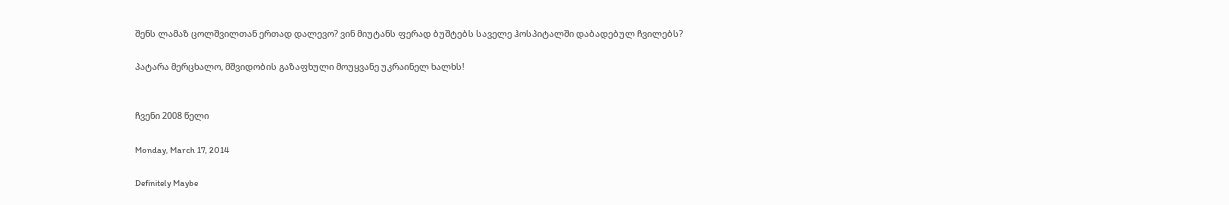შენს ლამაზ ცოლშვილთან ერთად დალევო? ვინ მიუტანს ფერად ბუშტებს საველე ჰოსპიტალში დაბადებულ ჩვილებს?

პატარა მერცხალო, მშვიდობის გაზაფხული მოუყვანე უკრაინელ ხალხს!


ჩვენი 2008 წელი

Monday, March 17, 2014

Definitely Maybe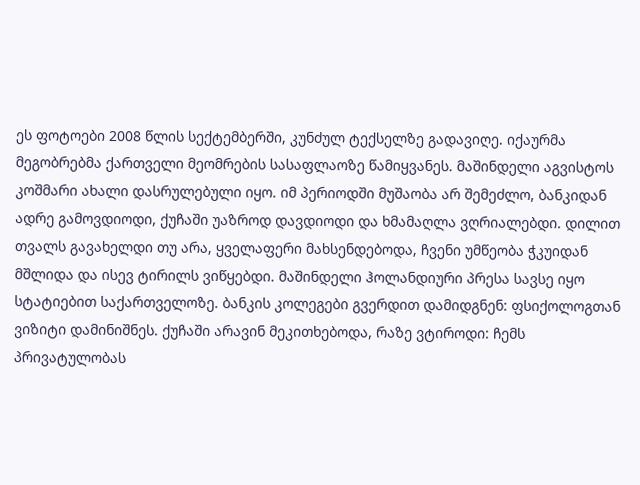ეს ფოტოები 2008 წლის სექტემბერში, კუნძულ ტექსელზე გადავიღე. იქაურმა მეგობრებმა ქართველი მეომრების სასაფლაოზე წამიყვანეს. მაშინდელი აგვისტოს კოშმარი ახალი დასრულებული იყო. იმ პერიოდში მუშაობა არ შემეძლო, ბანკიდან ადრე გამოვდიოდი, ქუჩაში უაზროდ დავდიოდი და ხმამაღლა ვღრიალებდი. დილით თვალს გავახელდი თუ არა, ყველაფერი მახსენდებოდა, ჩვენი უმწეობა ჭკუიდან მშლიდა და ისევ ტირილს ვიწყებდი. მაშინდელი ჰოლანდიური პრესა სავსე იყო სტატიებით საქართველოზე. ბანკის კოლეგები გვერდით დამიდგნენ: ფსიქოლოგთან ვიზიტი დამინიშნეს. ქუჩაში არავინ მეკითხებოდა, რაზე ვტიროდი: ჩემს პრივატულობას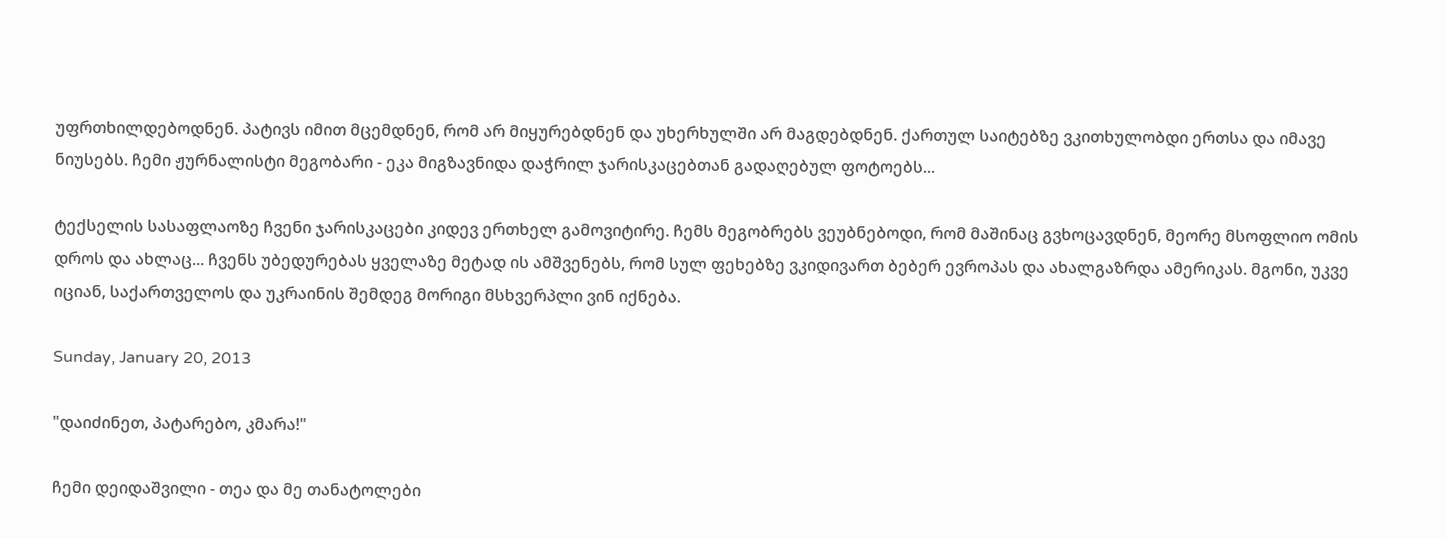უფრთხილდებოდნენ. პატივს იმით მცემდნენ, რომ არ მიყურებდნენ და უხერხულში არ მაგდებდნენ. ქართულ საიტებზე ვკითხულობდი ერთსა და იმავე ნიუსებს. ჩემი ჟურნალისტი მეგობარი - ეკა მიგზავნიდა დაჭრილ ჯარისკაცებთან გადაღებულ ფოტოებს...

ტექსელის სასაფლაოზე ჩვენი ჯარისკაცები კიდევ ერთხელ გამოვიტირე. ჩემს მეგობრებს ვეუბნებოდი, რომ მაშინაც გვხოცავდნენ, მეორე მსოფლიო ომის დროს და ახლაც... ჩვენს უბედურებას ყველაზე მეტად ის ამშვენებს, რომ სულ ფეხებზე ვკიდივართ ბებერ ევროპას და ახალგაზრდა ამერიკას. მგონი, უკვე იციან, საქართველოს და უკრაინის შემდეგ მორიგი მსხვერპლი ვინ იქნება.

Sunday, January 20, 2013

"დაიძინეთ, პატარებო, კმარა!"

ჩემი დეიდაშვილი - თეა და მე თანატოლები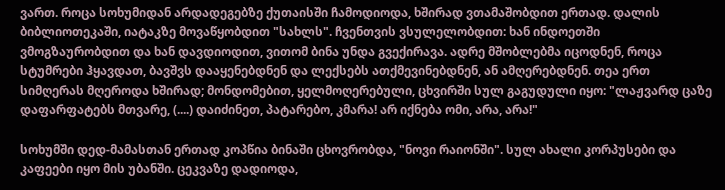ვართ. როცა სოხუმიდან არდადეგებზე ქუთაისში ჩამოდიოდა, ხშირად ვთამაშობდით ერთად. დალის ბიბლიოთეკაში, იატაკზე მოვაწყობდით "სახლს". ჩვენთვის ვსულელობდით: ხან ინდოეთში ვმოგზაურობდით და ხან დავდიოდით, ვითომ ბინა უნდა გვექირავა. ადრე მშობლებმა იცოდნენ, როცა სტუმრები ჰყავდათ, ბავშვს დააყენებდნენ და ლექსებს ათქმევინებდნენ, ან ამღერებდნენ. თეა ერთ სიმღერას მღეროდა ხშირად; მონდომებით, ყელმოღერებული, ცხვირში სულ გაგუდული იყო: "ლაჟვარდ ცაზე დაფარფატებს მთვარე, (....) დაიძინეთ, პატარებო, კმარა! არ იქნება ომი, არა, არა!"

სოხუმში დედ-მამასთან ერთად კოპწია ბინაში ცხოვრობდა, "ნოვი რაიონში". სულ ახალი კორპუსები და კაფეები იყო მის უბანში. ცეკვაზე დადიოდა,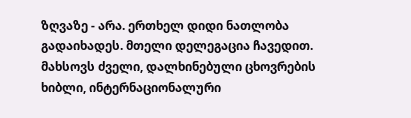ზღვაზე - არა. ერთხელ დიდი ნათლობა გადაიხადეს. მთელი დელეგაცია ჩავედით. მახსოვს ძველი, დალხინებული ცხოვრების ხიბლი, ინტერნაციონალური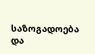საზოგადოება და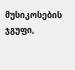მუსიკოსების ჯგუფი,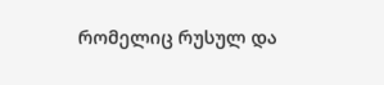რომელიც რუსულ და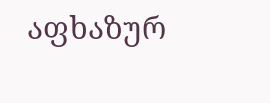აფხაზურ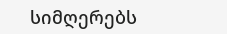სიმღერებს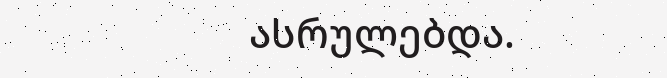ასრულებდა.